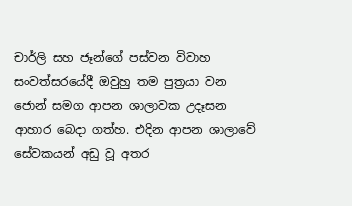චාර්ලි සහ ජෑන්ගේ පස්වන විවාහ සංවත්සරයේදී ඔවුහු තම පුත්‍රයා වන ජොන් සමග ආපන ශාලාවක උදෑසන ආහාර බෙදා ගත්හ. එදින ආපන ශාලාවේ සේවකයන් අඩු වූ අතර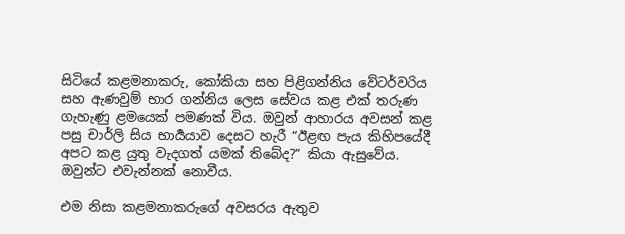සිටියේ කළමනාකරු, කෝකියා සහ පිළිගන්නිය වේටර්වරිය සහ ඇණවුම් භාර ගන්නිය ලෙස සේවය කළ එක් තරුණ ගැහැණු ළමයෙක් පමණක් විය. ඔවුන් ආහාරය අවසන් කළ පසු චාර්ලි සිය භාර්‍යයාව දෙසට හැරී “ඊළඟ පැය කිහිපයේදී අපට කළ යුතු වැදගත් යමක් තිබේද?” කියා ඇසුවේය. ඔවුන්ට එවැන්නක් නොවීය.

එම නිසා කළමනාකරුගේ අවසරය ඇතුව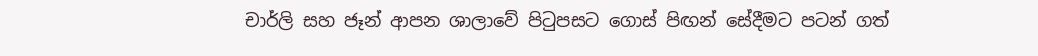චාර්ලි සහ ජෑන් ආපන ශාලාවේ පිටුපසට ගොස් පිඟන් සේදීමට පටන් ගත්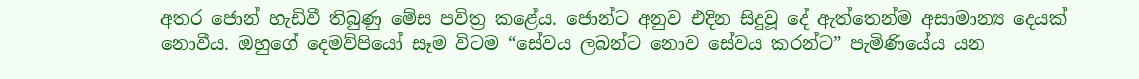අතර ජොන් හැඩිවී තිබුණු මේස පවිත්‍ර කළේය. ජොන්ට අනුව එදින සිදුවූ දේ ඇත්තෙන්ම අසාමාන්‍ය දෙයක් නොවීය. ඔහුගේ දෙමව්පියෝ සෑම විටම “සේවය ලබන්ට නොව සේවය කරන්ට” පැමිණියේය යන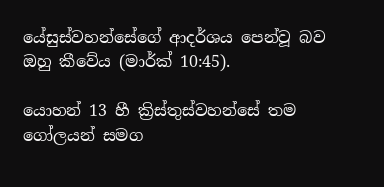යේසුස්වහන්සේගේ ආදර්ශය පෙන්වූ බව ඔහු කීවේය (මාර්ක් 10:45).

යොහන් 13 හී ක්‍රිස්තුස්වහන්සේ තම ගෝලයන් සමග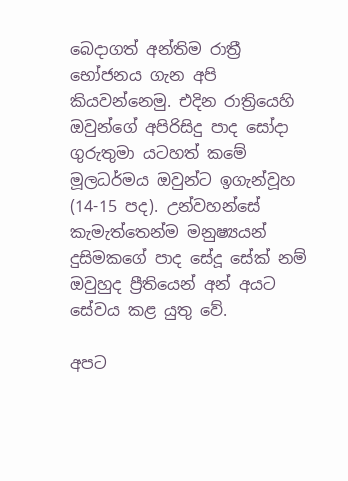බෙදාගත් අන්තිම රාත්‍රී භෝජනය ගැන අපි කියවන්නෙමු. එදින රාත්‍රියෙහි ඔවුන්ගේ අපිරිසිදු පාද සෝදා ගුරුතුමා යටහත් කමේ මූලධර්මය ඔවුන්ට ඉගැන්වූහ (14-15 පද). උන්වහන්සේ කැමැත්තෙන්ම මනුෂ්‍යයන් දුසිමකගේ පාද සේදූ සේක් නම් ඔවුහුද ප්‍රීතියෙන් අන් අයට සේවය කළ යුතු වේ.

අපට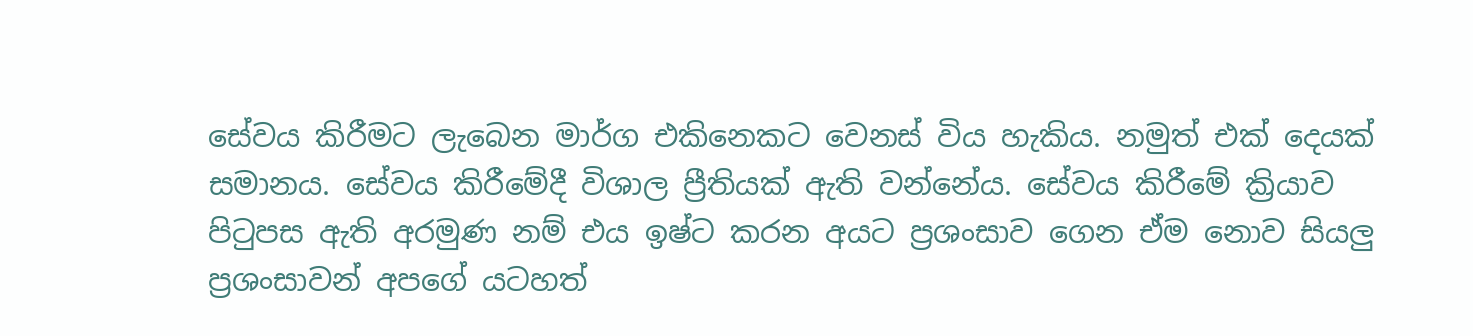සේවය කිරීමට ලැබෙන මාර්ග එකිනෙකට වෙනස් විය හැකිය. නමුත් එක් දෙයක් සමානය. සේවය කිරීමේදී විශාල ප්‍රීතියක් ඇති වන්නේය. සේවය කිරීමේ ක්‍රියාව පිටුපස ඇති අරමුණ නම් එය ඉෂ්ට කරන අයට ප්‍රශංසාව ගෙන ඒම නොව සියලු ප්‍රශංසාවන් අපගේ යටහත්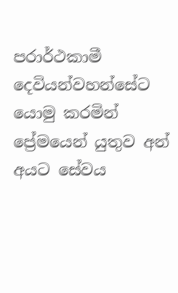පරාර්ථකාමී දෙවියන්වහන්සේට යොමු කරමින් ප්‍රේමයෙන් යුතුව අන් අයට සේවය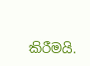කිරීමයි.